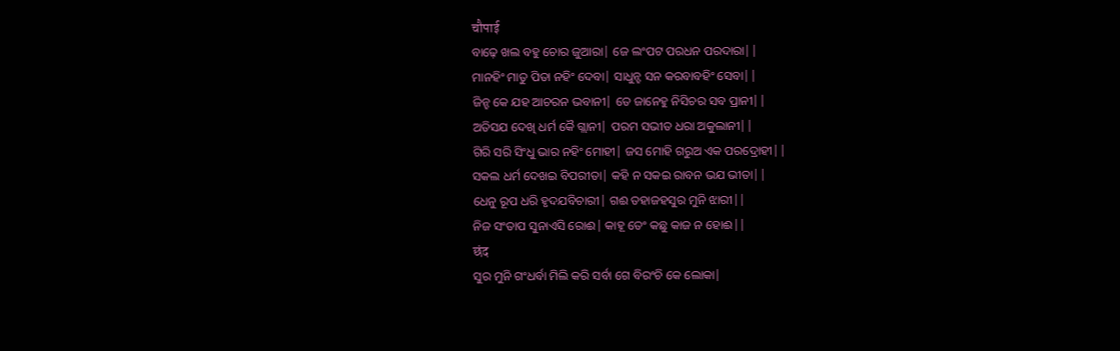चौपाई
ବାଢ଼େ ଖଲ ବହୁ ଚୋର ଜୁଆରା| ଜେ ଲଂପଟ ପରଧନ ପରଦାରା||
ମାନହିଂ ମାତୁ ପିତା ନହିଂ ଦେବା| ସାଧୁନ୍ହ ସନ କରବାବହିଂ ସେବା||
ଜିନ୍ହ କେ ଯହ ଆଚରନ ଭବାନୀ| ତେ ଜାନେହୁ ନିସିଚର ସବ ପ୍ରାନୀ||
ଅତିସଯ ଦେଖି ଧର୍ମ କୈ ଗ୍ଲାନୀ| ପରମ ସଭୀତ ଧରା ଅକୁଲାନୀ||
ଗିରି ସରି ସିଂଧୁ ଭାର ନହିଂ ମୋହୀ| ଜସ ମୋହି ଗରୁଅ ଏକ ପରଦ୍ରୋହୀ||
ସକଲ ଧର୍ମ ଦେଖଇ ବିପରୀତା| କହି ନ ସକଇ ରାବନ ଭଯ ଭୀତା||
ଧେନୁ ରୂପ ଧରି ହୃଦଯବିଚାରୀ| ଗଈ ତହାଜହସୁର ମୁନି ଝାରୀ||
ନିଜ ସଂତାପ ସୁନାଏସି ରୋଈ| କାହୂ ତେଂ କଛୁ କାଜ ନ ହୋଈ||
छंद
ସୁର ମୁନି ଗଂଧର୍ବା ମିଲି କରି ସର୍ବା ଗେ ବିରଂଚି କେ ଲୋକା|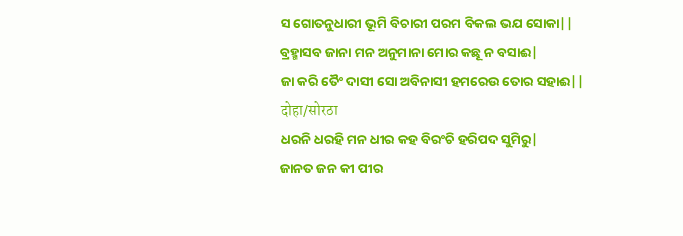ସ ଗୋତନୁଧାରୀ ଭୂମି ବିଚାରୀ ପରମ ବିକଲ ଭଯ ସୋକା||
ବ୍ରହ୍ମାସବ ଜାନା ମନ ଅନୁମାନା ମୋର କଛୂ ନ ବସାଈ|
ଜା କରି ତୈଂ ଦାସୀ ସୋ ଅବିନାସୀ ହମରେଉ ତୋର ସହାଈ||
दोहा/सोरठा
ଧରନି ଧରହି ମନ ଧୀର କହ ବିରଂଚି ହରିପଦ ସୁମିରୁ|
ଜାନତ ଜନ କୀ ପୀର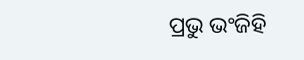ପ୍ରଭୁ ଭଂଜିହି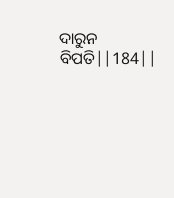ଦାରୁନ ବିପତି||184||